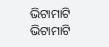ଭିଟାମାଟି
ଭିଟାମାଟି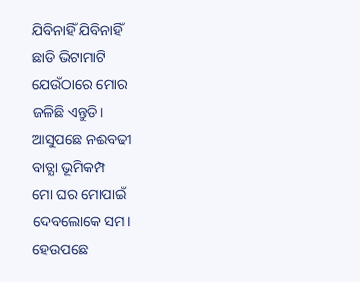ଯିବିନାହିଁ ଯିବିନାହିଁ
ଛାଡି ଭିଟାମାଟି
ଯେଉଁଠାରେ ମୋର
ଜଳିଛି ଏନ୍ତୁଡି।
ଆସୁପଛେ ନଈବଢୀ
ବାତ୍ଯା ଭୂମିକମ୍ପ
ମୋ ଘର ମୋପାଇଁ
ଦେବଲୋକେ ସମ।
ହେଉପଛେ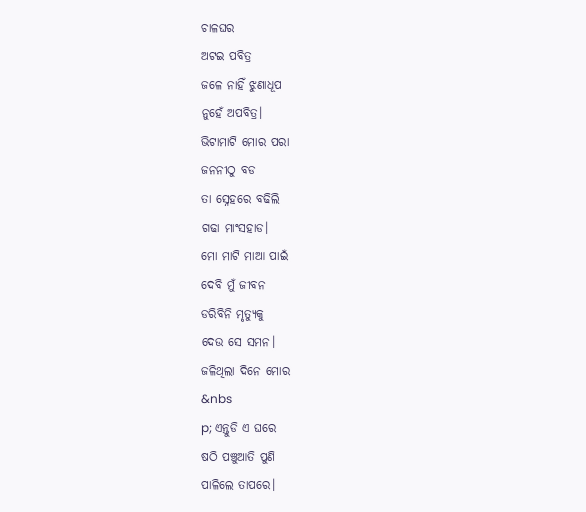ଚାଳଘର
ଅଟଇ ପବିତ୍ର
ଜଳେ ନାହିଁ ଝୁଣାଧୂପ
ନୁହେଁ ଅପବିତ୍ର।
ଭିଟାମାଟି ମୋର ପରା
ଜନନୀଠୁ ବଡ
ତା ସ୍ନେହରେ ବଢିଲି
ଗଢା ମାଂସହାଡ।
ମୋ ମାଟି ମାଆ ପାଇଁ
ଦେବି ମୁଁ ଜୀବନ
ଡରିବିନି ମୃତ୍ଯୁକୁ
ଦେଉ ସେ ସମନ।
ଜଳିଥିଲା ଦିନେ ମୋର
&nbs
p; ଏନ୍ତୁଡି ଏ ଘରେ
ଷଠି ପଞ୍ଚୁଆତି ପୁଣି
ପାଳିଲେ ତାପରେ।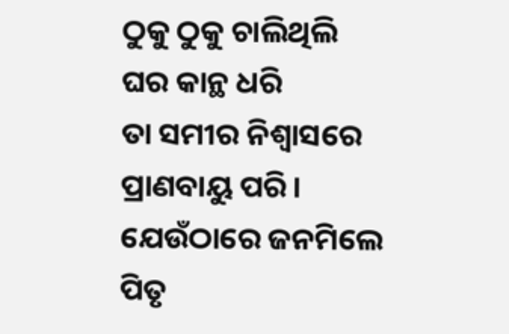ଠୁକୁ ଠୁକୁ ଚାଲିଥିଲି
ଘର କାନ୍ଥ ଧରି
ତା ସମୀର ନିଶ୍ବାସରେ
ପ୍ରାଣବାୟୁ ପରି।
ଯେଉଁଠାରେ ଜନମିଲେ
ପିତୃ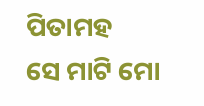ପିତାମହ
ସେ ମାଟି ମୋ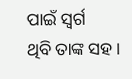ପାଇଁ ସ୍ବର୍ଗ
ଥିବି ତାଙ୍କ ସହ।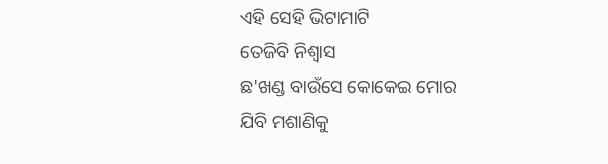ଏହି ସେହି ଭିଟାମାଟି
ତେଜିବି ନିଶ୍ବାସ
ଛ'ଖଣ୍ଡ ବାଉଁସେ କୋକେଇ ମୋର
ଯିବି ମଶାଣିକୁ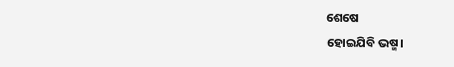ଶେଷେ
ହୋଇଯିବି ଭଷ୍ମ।